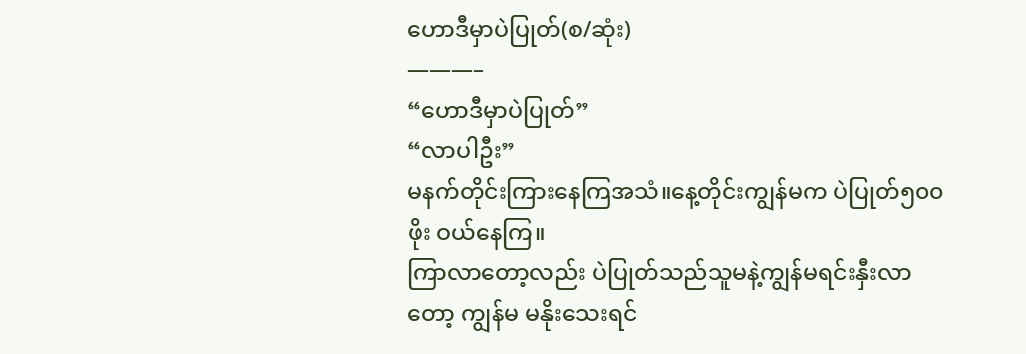ဟောဒီမှာပဲပြုတ်(စ/ဆုံး)
———–
“ဟောဒီမှာပဲပြုတ်”
“လာပါဦး”
မနက်တိုင်းကြားနေကြအသံ။နေ့တိုင်းကျွန်မက ပဲပြုတ်၅၀၀ဖိုး ဝယ်နေကြ။
ကြာလာတော့လည်း ပဲပြုတ်သည်သူမနဲ့ကျွန်မရင်းနှီးလာတော့ ကျွန်မ မနိုးသေးရင်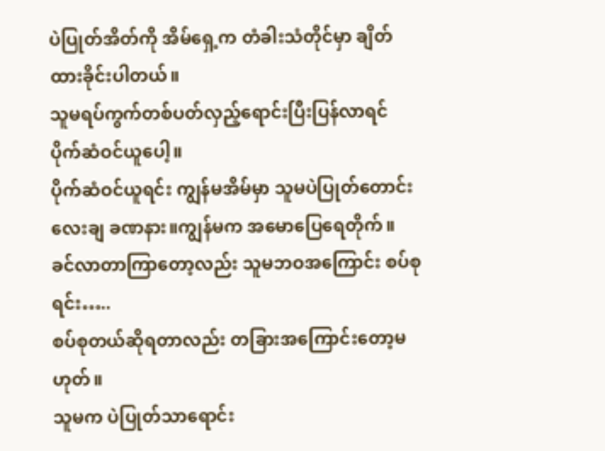ပဲပြုတ်အိတ်ကို အိမ်ရှေ့က တံခါးသံတိုင်မှာ ချိတ်ထားခိုင်းပါတယ်။
သူမရပ်ကွက်တစ်ပတ်လှည့်ရောင်းပြီးပြန်လာရင် ပိုက်ဆံဝင်ယူပေါ့။
ပိုက်ဆံဝင်ယူရင်း ကျွန်မအိမ်မှာ သူမပဲပြုတ်တောင်းလေးချ ခဏနား။ကျွန်မက အမောပြေရေတိုက်။
ခင်လာတာကြာတော့လည်း သူမဘဝအကြောင်း စပ်စုရင်း…..
စပ်စုတယ်ဆိုရတာလည်း တခြားအကြောင်းတော့မဟုတ်။
သူမက ပဲပြုတ်သာရောင်း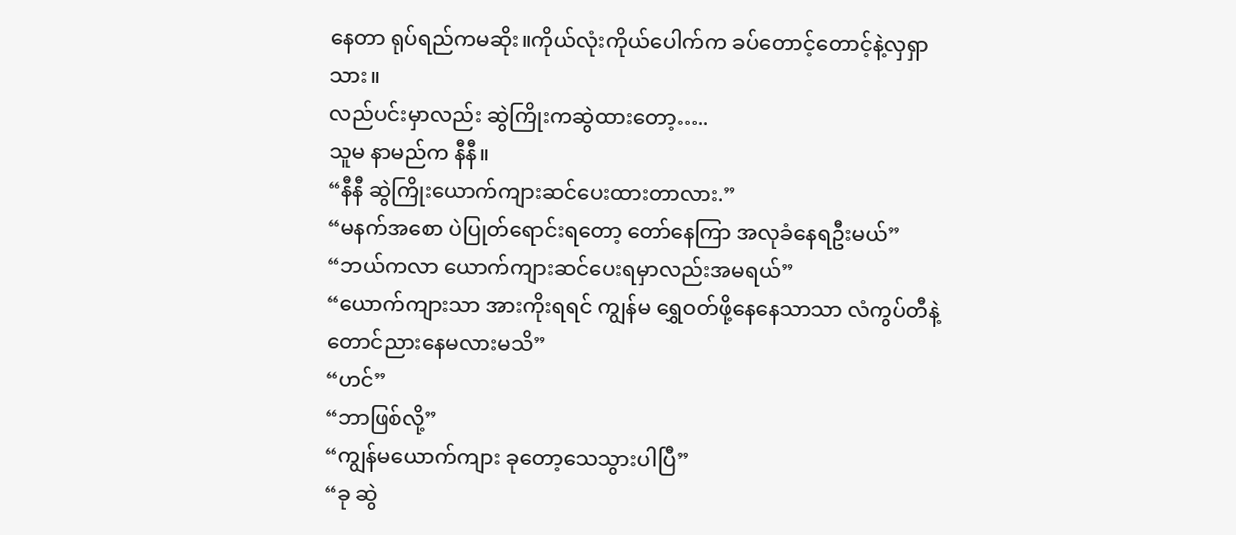နေတာ ရုပ်ရည်ကမဆိုး။ကိုယ်လုံးကိုယ်ပေါက်က ခပ်တောင့်တောင့်နဲ့လှရှာသား။
လည်ပင်းမှာလည်း ဆွဲကြိုးကဆွဲထားတော့…..
သူမ နာမည်က နီနီ။
“နီနီ ဆွဲကြိုးယောက်ကျားဆင်ပေးထားတာလား.”
“မနက်အစော ပဲပြုတ်ရောင်းရတော့ တော်နေကြာ အလုခံနေရဦးမယ်”
“ဘယ်ကလာ ယောက်ကျားဆင်ပေးရမှာလည်းအမရယ်”
“ယောက်ကျားသာ အားကိုးရရင် ကျွန်မ ရွှေဝတ်ဖို့နေနေသာသာ လံကွပ်တီနဲ့တောင်ညားနေမလားမသိ”
“ဟင်”
“ဘာဖြစ်လို့”
“ကျွန်မယောက်ကျား ခုတော့သေသွားပါပြီ”
“ခု ဆွဲ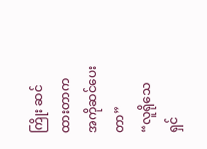ကြိုး ဆင်ထားတာက အကိုဆင်ပေးတာ”
“လူရိုသေ ရှင်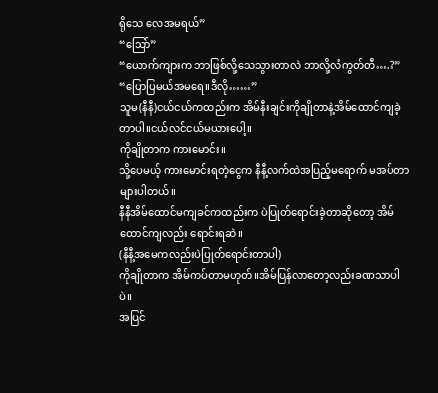ရိုသေ လေအမရယ်”
“သြော်”
“ယောက်ကျားက ဘာဖြစ်လို့သေသွားတာလဲ ဘာလို့လံကွတ်တီ….?”
“ပြောပြမယ်အမရေ။ဒီလို……”
သူမ(နီနီ)ငယ်ငယ်ကထည်းက အိမ်နီးချင်းကိုချိုတာနဲ့အိမ်ထောင်ကျခဲ့တာပါ။ငယ်လင်ငယ်မယားပေါ့။
ကိုချိုတာက ကားမောင်း။
သို့ပေမယ့် ကားမောင်းရတဲ့ငွေက နီနီ့လက်ထဲအပြည့်မရောက် မအပ်တာများပါတယ်။
နီနီအိမ်ထောင်မကျခင်ကထည်းက ပဲပြုတ်ရောင်းခဲ့တာဆိုတော့ အိမ်ထောင်ကျလည်း ရောင်းရဆဲ။
(နီနီ့အမေကလည်းပဲပြုတ်ရောင်းတာပါ)
ကိုချိုတာက အိမ်ကပ်တာမဟုတ်။အိမ်ပြန်လာတော့လည်းခဏသာပါပဲ။
အပြင်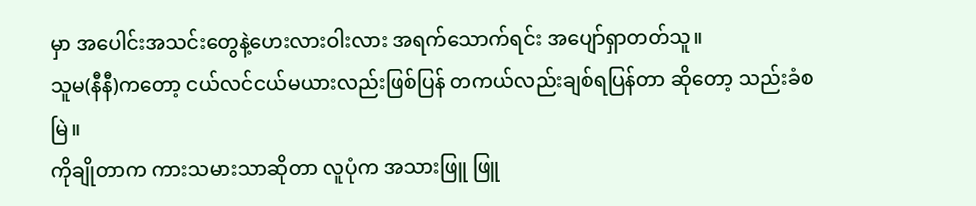မှာ အပေါင်းအသင်းတွေနဲ့ဟေးလားဝါးလား အရက်သောက်ရင်း အပျော်ရှာတတ်သူ။
သူမ(နီနီ)ကတော့ ငယ်လင်ငယ်မယားလည်းဖြစ်ပြန် တကယ်လည်းချစ်ရပြန်တာ ဆိုတော့ သည်းခံစမြဲ။
ကိုချိုတာက ကားသမားသာဆိုတာ လူပုံက အသားဖြူ ဖြူ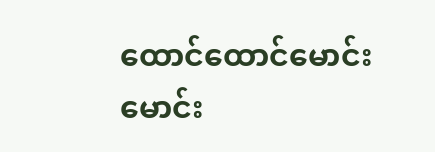ထောင်ထောင်မောင်းမောင်း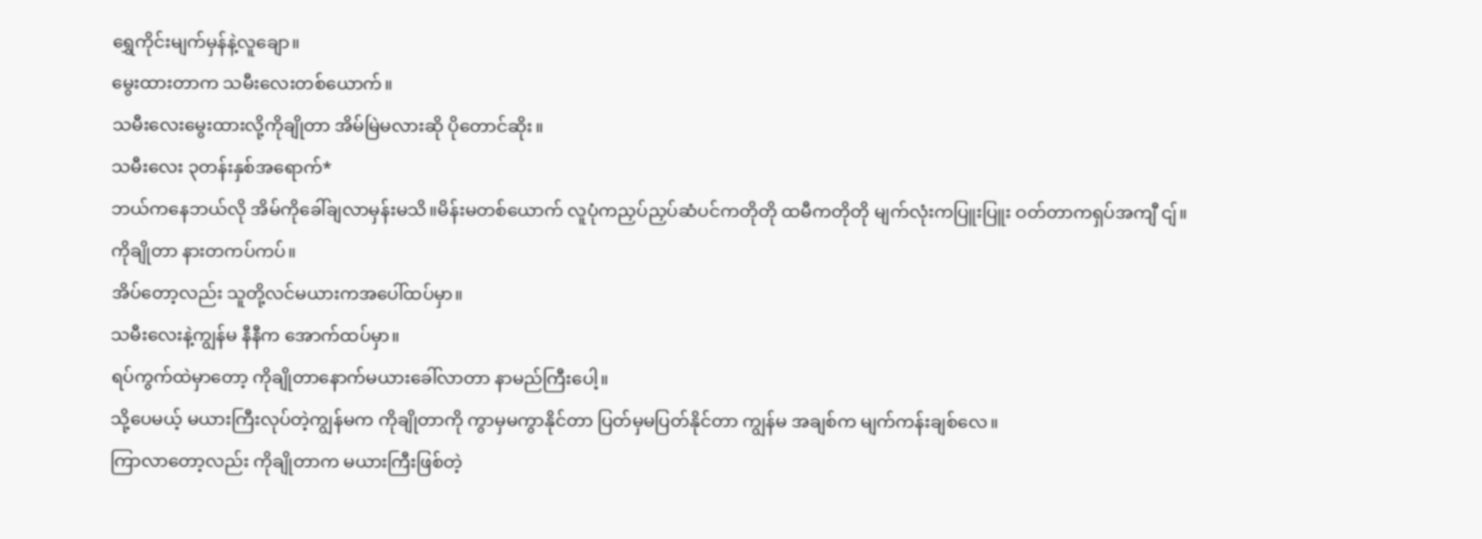ရွှေကိုင်းမျက်မှန်နဲ့လူချော။
မွေးထားတာက သမီးလေးတစ်ယောက်။
သမီးလေးမွေးထားလို့ကိုချိုတာ အိမ်မြဲမလားဆို ပိုတောင်ဆိုး။
သမီးလေး ၃တန်းနှစ်အရောက်*
ဘယ်ကနေဘယ်လို အိမ်ကိုခေါ်ချလာမှန်းမသိ။မိန်းမတစ်ယောက် လူပုံကညှပ်ညှပ်ဆံပင်ကတိုတို ထမီကတိုတို မျက်လုံးကပြူးပြူး ဝတ်တာကရှပ်အကျီ ငျ်။
ကိုချိုတာ နားတကပ်ကပ်။
အိပ်တော့လည်း သူတို့လင်မယားကအပေါ်ထပ်မှာ။
သမီးလေးနဲ့ကျွန်မ နီနီက အောက်ထပ်မှာ။
ရပ်ကွက်ထဲမှာတော့ ကိုချိုတာနောက်မယားခေါ်လာတာ နာမည်ကြီးပေါ့။
သို့ပေမယ့် မယားကြီးလုပ်တဲ့ကျွန်မက ကိုချိုတာကို ကွာမှမကွာနိုင်တာ ပြတ်မှမပြတ်နိုင်တာ ကျွန်မ အချစ်က မျက်ကန်းချစ်လေ။
ကြာလာတော့လည်း ကိုချိုတာက မယားကြီးဖြစ်တဲ့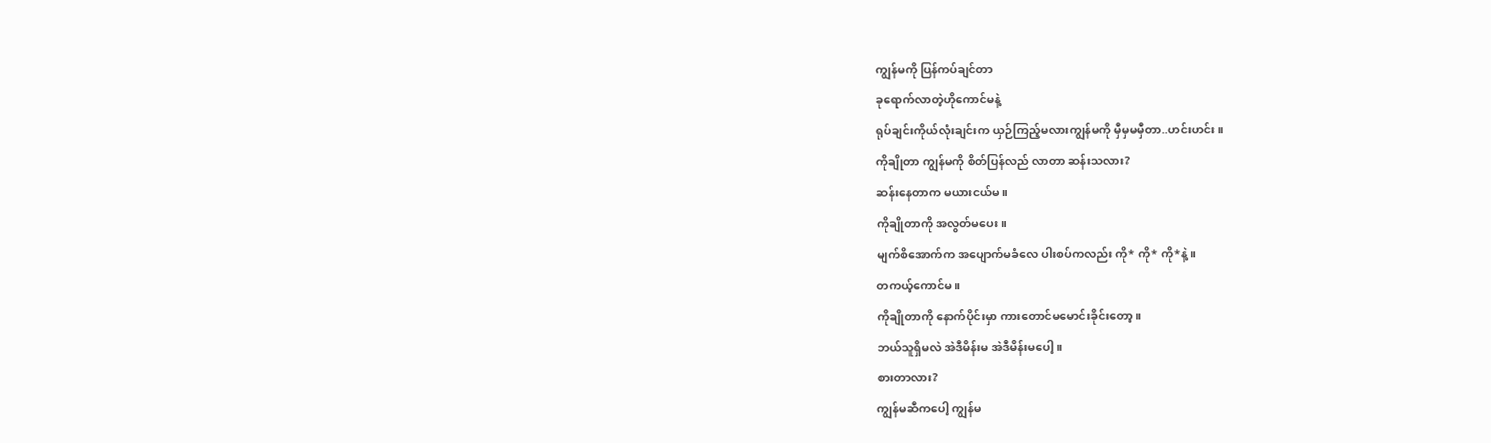ကျွန်မကို ပြန်ကပ်ချင်တာ
ခုရောက်လာတဲ့ဟိုကောင်မနဲ့
ရုပ်ချင်းကိုယ်လုံးချင်းက ယှဉ်ကြည့်မလားကျွန်မကို မှီမှမမှီတာ..ဟင်းဟင်း။
ကိုချိုတာ ကျွန်မကို စိတ်ပြန်လည် လာတာ ဆန်းသလား?
ဆန်းနေတာက မယားငယ်မ။
ကိုချိုတာကို အလွတ်မပေး။
မျက်စိအောက်က အပျောက်မခံလေ ပါးစပ်ကလည်း ကို* ကို* ကို*နဲ့။
တကယ့်ကောင်မ။
ကိုချိုတာကို နောက်ပိုင်းမှာ ကားတောင်မမောင်းခိုင်းတော့။
ဘယ်သူရှိမလဲ အဲဒီမိန်းမ အဲဒီမိန်းမပေါ့။
စားတာလား?
ကျွန်မဆီကပေါ့ ကျွန်မ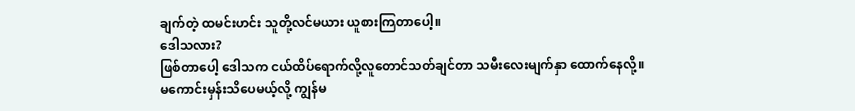ချက်တဲ့ ထမင်းဟင်း သူတို့လင်မယား ယူစားကြတာပေါ့။
ဒေါသလား?
ဖြစ်တာပေါ့ ဒေါသက ငယ်ထိပ်ရောက်လို့လူတောင်သတ်ချင်တာ သမီးလေးမျက်နှာ ထောက်နေလို့။
မကောင်းမှန်းသိပေမယ့်လို့ ကျွန်မ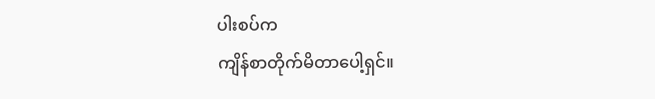ပါးစပ်က
ကျိန်စာတိုက်မိတာပေါ့ရှင်။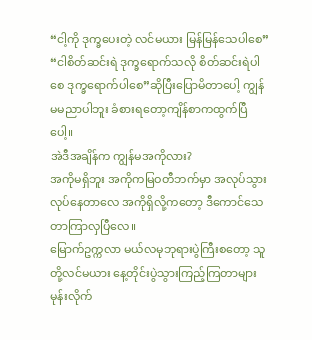“ငါ့ကို ဒုက္ခပေးတဲ့ လင်မယား မြန်မြန်သေပါစေ”
“ငါစိတ်ဆင်းရဲ ဒုက္ခရောက်သလို စိတ်ဆင်းရဲပါစေ ဒုက္ခရောက်ပါစေ”ဆိုပြီးပြောမိတာပေါ့ ကျွန်မမညာပါဘူး ခံစားရတော့ကျိန်စာကထွက်ပြီပေါ့။
အဲဒီအချိန်က ကျွန်မအကိုလား?
အကိုမရှိဘူး အကိုကမြဝတီဘက်မှာ အလုပ်သွားလုပ်နေတာလေ အကိုရှိလို့ကတော့ ဒီကောင်သေတာကြာလှပြီလေ။
မြောက်ဥက္ကလာ မယ်လမုဘုရားပွဲကြီးစတော့ သူတို့လင်မယား နေ့တိုင်းပွဲသွားကြည့်ကြတာများ မုန်းလိုက်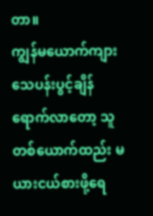တာ။
ကျွန်မယောက်ကျား သေပန်းပွင့်ချိန်ရောက်လာတော့ သူတစ်ယောက်ထည်း မယားငယ်စားဖို့ရေ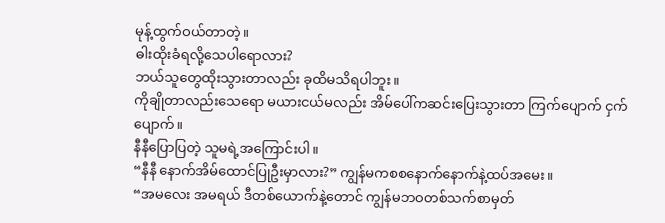မုန့်ထွက်ဝယ်တာတဲ့။
ဓါးထိုးခံရလို့သေပါရောလား?
ဘယ်သူတွေထိုးသွားတာလည်း ခုထိမသိရပါဘူး။
ကိုချိုတာလည်းသေရော မယားငယ်မလည်း အိမ်ပေါ်ကဆင်းပြေးသွားတာ ကြက်ပျောက် ငှက်ပျောက်။
နီနီပြောပြတဲ့ သူမရဲ့အကြောင်းပါ။
“နီနီ နောက်အိမ်ထောင်ပြုဦးမှာလား?” ကျွန်မကစစနောက်နောက်နဲ့ထပ်အမေး။
“အမလေး အမရယ် ဒီတစ်ယောက်နဲ့တောင် ကျွန်မဘဝတစ်သက်စာမှတ်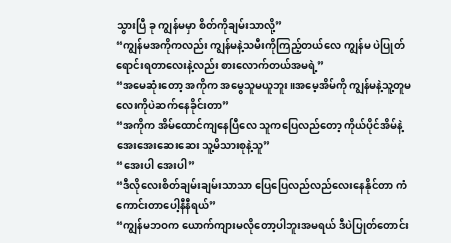သွားပြီ ခု ကျွန်မမှာ စိတ်ကိုချမ်းသာလို့”
“ကျွန်မအကိုကလည်း ကျွန်မနဲ့သမီးကိုကြည့်တယ်လေ ကျွန်မ ပဲပြုတ်ရောင်းရတာလေးနဲ့လည်း စားလောက်တယ်အမရဲ့”
“အမေဆုံးတော့ အကိုက အမွေသူမယူဘူး။အမေ့အိမ်ကို ကျွန်မနဲ့သူ့တူမလေးကိုပဲဆက်နေခိုင်းတာ”
“အကိုက အိမ်ထောင်ကျနေပြီလေ သူကပြေလည်တော့ ကိုယ်ပိုင်အိမ်နဲ့အေးအေးဆေးဆေး သူ့မိသားစုနဲ့သူ”
“အေးပါ အေးပါ”
“ဒီလိုလေးစိတ်ချမ်းချမ်းသာသာ ပြေပြေလည်လည်လေးနေနိုင်တာ ကံကောင်းတာပေါ့နီနီရယ်”
“ကျွန်မဘဝက ယောက်ကျားမလိုတော့ပါဘူးအမရယ် ဒီပဲပြုတ်တောင်း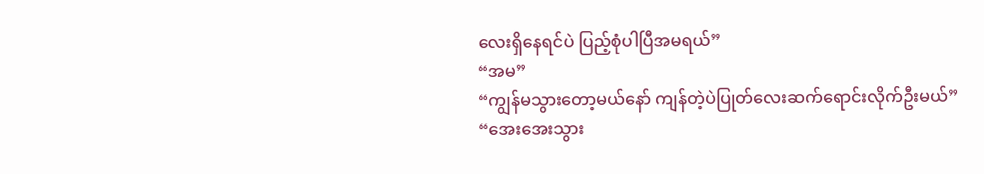လေးရှိနေရင်ပဲ ပြည့်စုံပါပြီအမရယ်”
“အမ”
“ကျွန်မသွားတော့မယ်နော် ကျန်တဲ့ပဲပြုတ်လေးဆက်ရောင်းလိုက်ဦးမယ်”
“အေးအေးသွား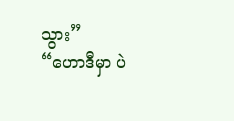သွား”
“ဟောဒီမှာ ပဲ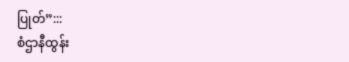ပြုတ်”:::
စံဌာနီထွန်း